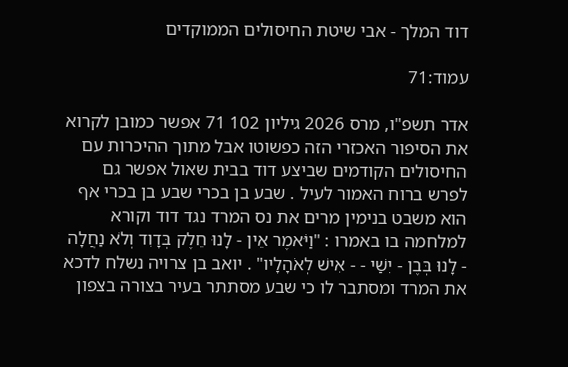דוד המלך - אבי שיטת החיסולים הממוקדים

עמוד:71

אדר תשפ"ו, מרס 2026 גיליון 102 71 אפשר כמובן לקרוא את הסיפור האכזרי הזה כפשוטו אבל מתוך ההיכרות עם החיסולים הקודמים שביצע דוד בבית שאול אפשר גם לפרש ברוח האמור לעיל . שבע בן בכרי שבע בן בכרי אף הוא משבט בנימין מרים את נס המרד נגד דוד וקורא למלחמה בו באמרו : "וַיֹּאמֶר אֵין - לָנוּ חֵלֶק בְּדָוִד וְלֹא נַחֲלָה - לָנוּ בְּבֶן - יִשַׁי - - אִישׁ לְאֹהָלָיו" . יואב בן צרויה נשלח לדכא את המרד ומסתבר לו כי שבע מסתתר בעיר בצורה בצפון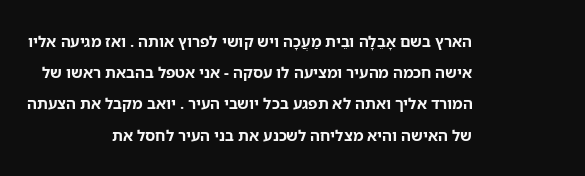הארץ בשם אָבֵלָה ובֵית מַעֲכָה ויש קושי לפרוץ אותה . ואז מגיעה אליו אישה חכמה מהעיר ומציעה לו עסקה - אני אטפל בהבאת ראשו של המורד אליך ואתה לא תפגע בכל יושבי העיר . יואב מקבל את הצעתה של האישה והיא מצליחה לשכנע את בני העיר לחסל את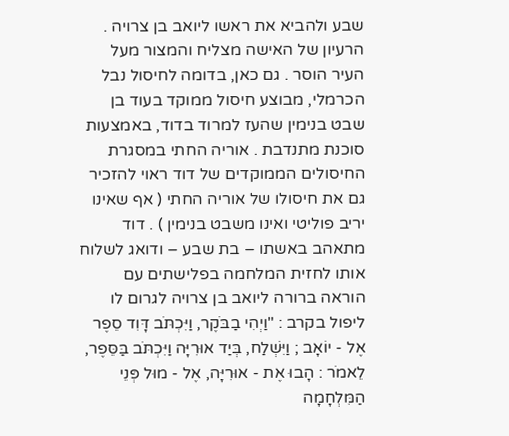שבע ולהביא את ראשו ליואב בן צרויה . הרעיון של האישה מצליח והמצור מעל העיר הוסר . גם כאן, בדומה לחיסול נבל הכרמלי, מבוצע חיסול ממוקד בעוד בן שבט בנימין שהעז למרוד בדוד, באמצעות סוכנת מתנדבת . אוריה החתי במסגרת החיסולים הממוקדים של דוד ראוי להזכיר גם את חיסולו של אוריה החתי ( אף שאינו יריב פוליטי ואינו משבט בנימין ) . דוד מתאהב באשתו – בת שבע – ודואג לשלוח אותו לחזית המלחמה בפלישתים עם הוראה ברורה ליואב בן צרויה לגרום לו ליפול בקרב : "וַיְהִי בַבֹּקֶר, וַיִּכְתֹּב דָּוִד סֵפֶר אֶל - יוֹאָב ; וַיִּשְׁלַח, בְּיַד אוּרִיָּה וַיִּכְתֹּב בַּסֵּפֶר, לֵאמֹר : הָבוּ אֶת - אוּרִיָּה, אֶל - מוּל פְּנֵי הַמִּלְחָמָה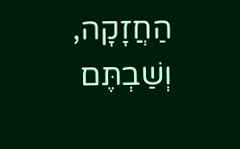הַחֲזָקָה, וְשַׁבְתֶּם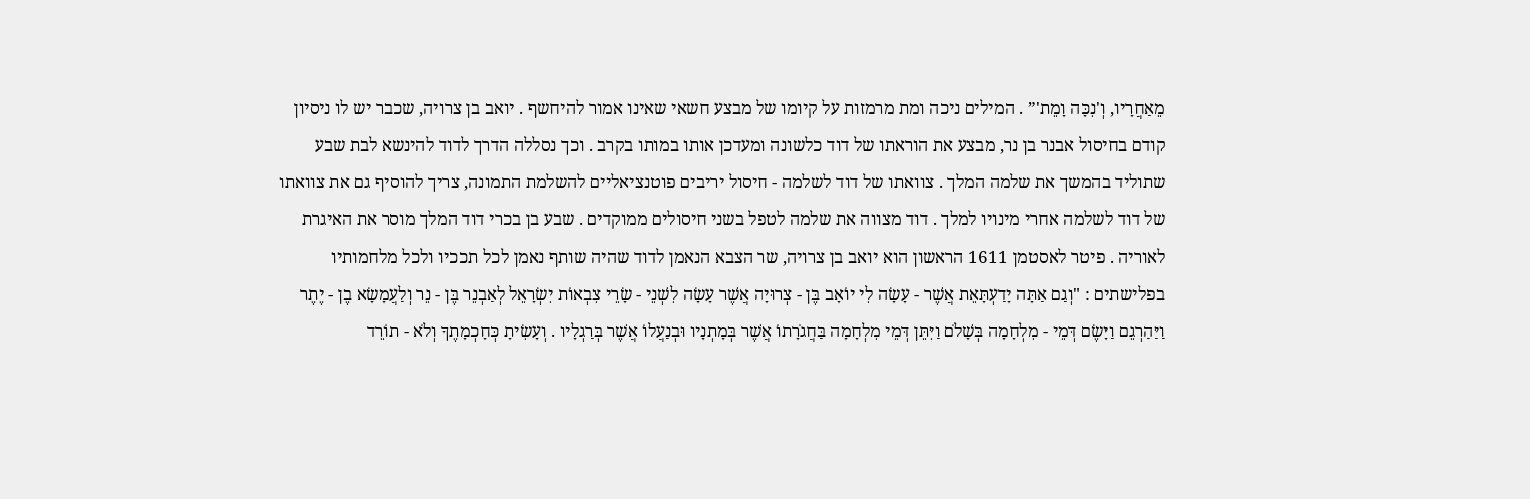מֵאַחֲרָיו, וְ'נִכָּה וָמֵת'” . המילים ניכה ומת מרמזות על קיומו של מבצע חשאי שאינו אמור להיחשף . יואב בן צרויה, שכבר יש לו ניסיון קודם בחיסול אבנר בן נר, מבצע את הוראתו של דוד כלשונה ומעדכן אותו במותו בקרב . וכך נסללה הדרך לדוד להינשא לבת שבע שתוליד בהמשך את שלמה המלך . צוואתו של דוד לשלמה - חיסול יריבים פוטנציאליים להשלמת התמונה, צריך להוסיף גם את צוואתו של דוד לשלמה אחרי מינויו למלך . דוד מצווה את שלמה לטפל בשני חיסולים ממוקדים . שבע בן בכרי דוד המלך מוסר את האיגרת לאוריה . פיטר לאסטמן 1611 הראשון הוא יואב בן צרויה, שר הצבא הנאמן לדוד שהיה שותף נאמן לכל תככיו ולכל מלחמותיו בפלישתים : "וְגַם אַתָּה יָדַעְתָּאֵת אֲשֶׁר - עָשָׂה לִי יוֹאָב בֶּן - צְרוּיָה אֲשֶׁר עָשָׂה לִשְׁנֵי - שָׂרֵי צִבְאוֹת יִשְׂרָאֵל לְאַבְנֵר בֶּן - נֵר וְלַעֲמָשָׂא בֶן - יֶתֶר וַיַּהַרְגֵם וַיָּשֶׂם דְּמֵי - מִלְחָמָה בְּשָׁלֹם וַיִּתֵּן דְּמֵי מִלְחָמָה בַּחֲגֹרָתוֹ אֲשֶׁר בְּמָתְנָיו וּבְנַעֲלוֹ אֲשֶׁר בְּרַגְלָיו . וְעָשִׂיתָ כְּחָכְמָתֶךָ וְלֹא - תוֹרֵד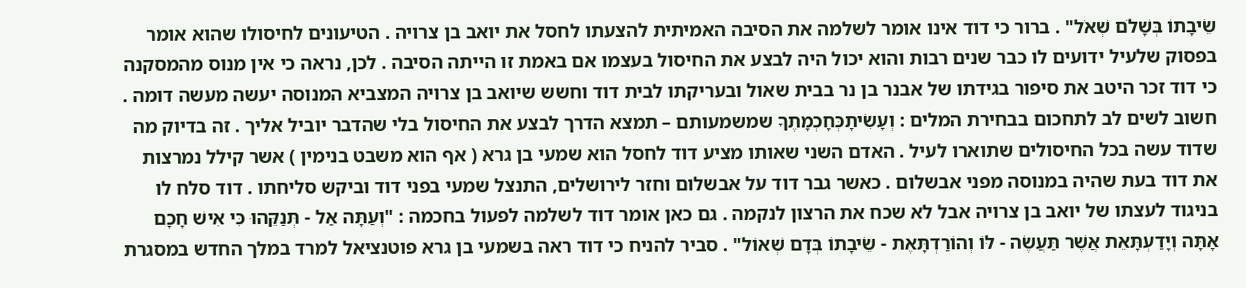שֵׂיבָתוֹ בְּשָׁלֹם שְׁאֹל" . ברור כי דוד אינו אומר לשלמה את הסיבה האמיתית להצעתו לחסל את יואב בן צרויה . הטיעונים לחיסולו שהוא אומר בפסוק שלעיל ידועים לו כבר שנים רבות והוא יכול היה לבצע את החיסול בעצמו אם באמת זו הייתה הסיבה . לכן, נראה כי אין מנוס מהמסקנה כי דוד זכר היטב את סיפור בגידתו של אבנר בן נר בבית שאול ובעריקתו לבית דוד וחשש שיואב בן צרויה המצביא המנוסה יעשה מעשה דומה . חשוב לשים לב לתחכום בבחירת המלים : וְעָשִׂיתָכְּחָכְמָתֶךָ שמשמעותם – תמצא הדרך לבצע את החיסול בלי שהדבר יוביל אליך . זה בדיוק מה שדוד עשה בכל החיסולים שתוארו לעיל . האדם השני שאותו מציע דוד לחסל הוא שמעי בן גרא ( אף הוא משבט בנימין ) אשר קילל נמרצות את דוד בעת שהיה במנוסה מפני אבשלום . כאשר גבר דוד על אבשלום וחזר לירושלים, התנצל שמעי בפני דוד וביקש סליחתו . דוד סלח לו בניגוד לעצתו של יואב בן צרויה אבל לא שכח את הרצון לנקמה . גם כאן אומר דוד לשלמה לפעול בחכמה : "וְעַתָּה אַל - תְּנַקֵּהוּ כִּי אִישׁ חָכָם אָתָּה וְיָדַעְתָּאֵת אֲשֶׁר תַּעֲשֶׂה - לּוֹ וְהוֹרַדְתָּאֶת - שֵׂיבָתוֹ בְּדָם שְׁאוֹל" . סביר להניח כי דוד ראה בשמעי בן גרא פוטנציאל למרד במלך החדש במסגרת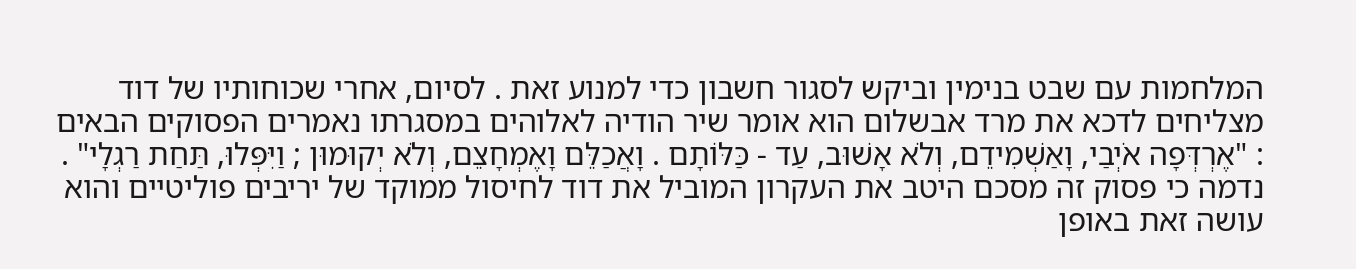המלחמות עם שבט בנימין וביקש לסגור חשבון כדי למנוע זאת . לסיום, אחרי שכוחותיו של דוד מצליחים לדכא את מרד אבשלום הוא אומר שיר הודיה לאלוהים במסגרתו נאמרים הפסוקים הבאים : "אֶרְדְּפָה אֹיְבַי, וָאַשְׁמִידֵם, וְלֹא אָשׁוּב, עַד - כַּלּוֹתָם . וָאֲכַלֵּם וָאֶמְחָצֵם, וְלֹא יְקוּמוּן ; וַיִּפְּלוּ, תַּחַת רַגְלָי" . נדמה כי פסוק זה מסכם היטב את העקרון המוביל את דוד לחיסול ממוקד של יריבים פוליטיים והוא עושה זאת באופן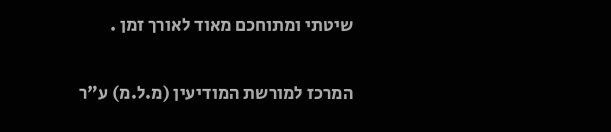שיטתי ומתוחכם מאוד לאורך זמן .

המרכז למורשת המודיעין (מ.ל.מ) ע"ר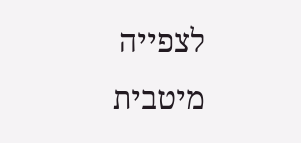לצפייה מיטבית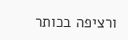ורציפה בכותר